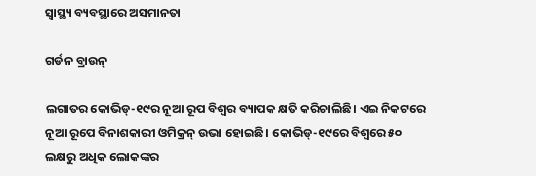ସ୍ବାସ୍ଥ୍ୟ ବ୍ୟବସ୍ଥାରେ ଅସମାନତା

ଗର୍ଡନ ବ୍ରାଉନ୍‌

ଲଗାତର କୋଭିଡ୍‌-୧୯ର ନୂଆ ରୂପ ବିଶ୍ୱର ବ୍ୟାପକ କ୍ଷତି କରିଚାଲିଛି। ଏଇ ନିକଟରେ ନୂଆ ରୂପେ ବିନାଶକାରୀ ଓମିକ୍ରନ୍‌ ଉଭା ହୋଇଛି। କୋଭିଡ୍‌-୧୯ରେ ବିଶ୍ୱରେ ୫୦ ଲକ୍ଷରୁ ଅଧିକ ଲୋକଙ୍କର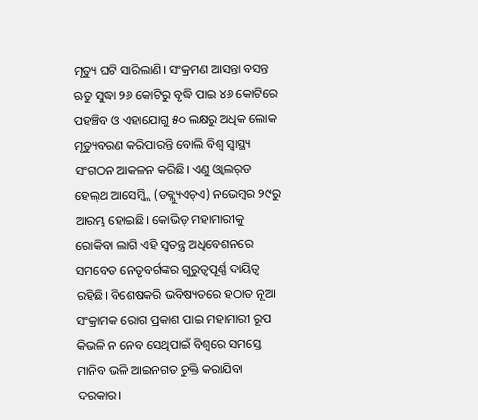ମୃତ୍ୟୁ ଘଟି ସାରିଲାଣି। ସଂକ୍ରମଣ ଆସନ୍ତା ବସନ୍ତ ଋତୁ ସୁଦ୍ଧା ୨୬ କୋଟିରୁ ବୃଦ୍ଧି ପାଇ ୪୬ କୋଟିରେ ପହଞ୍ଚିବ ଓ ଏହାଯୋଗୁ ୫୦ ଲକ୍ଷରୁ ଅଧିକ ଲୋକ ମୃତ୍ୟୁବରଣ କରିପାରନ୍ତି ବୋଲି ବିଶ୍ୱ ସ୍ବାସ୍ଥ୍ୟ ସଂଗଠନ ଆକଳନ କରିଛି। ଏଣୁ ଓ୍ବାଲର୍‌ଡ ହେଲ୍‌ଥ ଆସେମ୍ବ୍ଲି (ଡବ୍ଲ୍ୟୁଏଚ୍‌ଏ) ନଭେମ୍ବର ୨୯ରୁ ଆରମ୍ଭ ହୋଇଛି। କୋଭିଡ୍‌ ମହାମାରୀକୁ ରୋକିବା ଲାଗି ଏହି ସ୍ବତନ୍ତ୍ର ଅଧିବେଶନରେ ସମବେତ ନେତୃବର୍ଗଙ୍କର ଗୁରୁତ୍ୱପୂର୍ଣ୍ଣ ଦାୟିତ୍ୱ ରହିଛି। ବିଶେଷକରି ଭବିଷ୍ୟତରେ ହଠାତ ନୂଆ ସଂକ୍ରାମକ ରୋଗ ପ୍ରକାଶ ପାଇ ମହାମାରୀ ରୂପ କିଭଳି ନ ନେବ ସେଥିପାଇଁ ବିଶ୍ୱରେ ସମସ୍ତେ ମାନିବ ଭଳି ଆଇନଗତ ଚୁକ୍ତି କରାଯିବା ଦରକାର।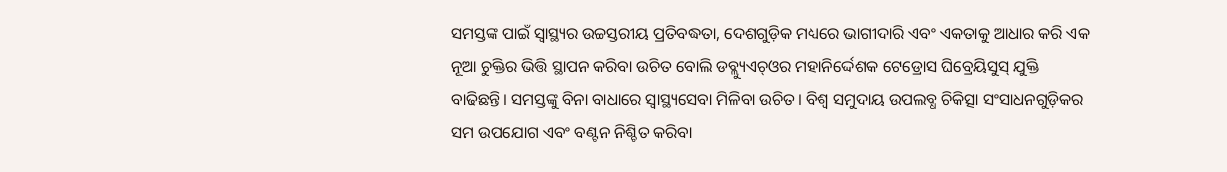ସମସ୍ତଙ୍କ ପାଇଁ ସ୍ବାସ୍ଥ୍ୟର ଉଚ୍ଚସ୍ତରୀୟ ପ୍ରତିବଦ୍ଧତା, ଦେଶଗୁଡ଼ିକ ମଧ୍ୟରେ ଭାଗୀଦାରି ଏବଂ ଏକତାକୁ ଆଧାର କରି ଏକ ନୂଆ ଚୁକ୍ତିର ଭିତ୍ତି ସ୍ଥାପନ କରିବା ଉଚିତ ବୋଲି ଡବ୍ଲ୍ୟୁଏଚ୍‌ଓର ମହାନିର୍ଦ୍ଦେଶକ ଟେଡ୍ରୋସ ଘିବ୍ରେୟିସୁସ୍‌ ଯୁକ୍ତି ବାଢିଛନ୍ତି। ସମସ୍ତଙ୍କୁ ବିନା ବାଧାରେ ସ୍ବାସ୍ଥ୍ୟସେବା ମିଳିବା ଉଚିତ। ବିଶ୍ୱ ସମୁଦାୟ ଉପଲବ୍ଧ ଚିକିତ୍ସା ସଂସାଧନଗୁଡ଼ିକର ସମ ଉପଯୋଗ ଏବଂ ବଣ୍ଟନ ନିଶ୍ଚିତ କରିବା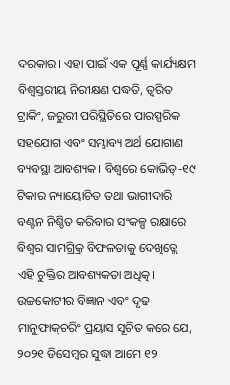ଦରକାର। ଏହା ପାଇଁ ଏକ ପୂର୍ଣ୍ଣ କାର୍ଯ୍ୟକ୍ଷମ ବିଶ୍ୱସ୍ତରୀୟ ନିରୀକ୍ଷଣ ପଦ୍ଧତି, ତ୍ୱରିତ ଟ୍ରାକିଂ, ଜରୁରୀ ପରିସ୍ଥିତିରେ ପାରସ୍ପରିକ ସହଯୋଗ ଏବଂ ସମ୍ଭାବ୍ୟ ଅର୍ଥ ଯୋଗାଣ ବ୍ୟବସ୍ଥା ଆବଶ୍ୟକ। ବିଶ୍ୱରେ କୋଭିଡ୍‌-୧୯ ଟିକାର ନ୍ୟାୟୋଚିତ ତଥା ଭାଗୀଦାରି ବଣ୍ଟନ ନିଶ୍ଚିତ କରିବାର ସଂକଳ୍ପ ରକ୍ଷାରେ ବିଶ୍ୱର ସାମଗ୍ର୍ରିକ ବିଫଳତାକୁ ଦେଖିତ୍ଲେ ଏହି ଚୁକ୍ତିର ଆବଶ୍ୟକତା ଅଧିତ୍କ। ଉଚ୍ଚକୋଟୀର ବିଜ୍ଞାନ ଏବଂ ଦୃଢ ମାନୁଫାକ୍‌ଚରିଂ ପ୍ରୟାସ ସୂଚିତ କରେ ଯେ, ୨୦୨୧ ଡିସେମ୍ବର ସୁଦ୍ଧା ଆମେ ୧୨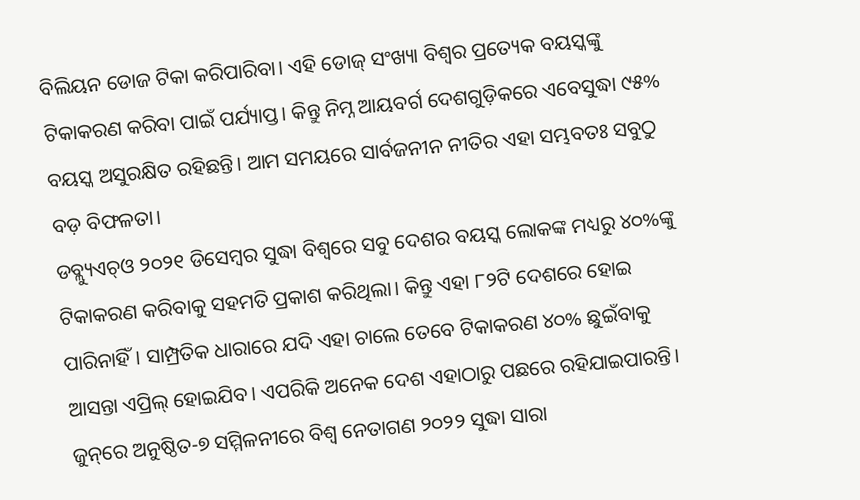ବିଲିୟନ ଡୋଜ ଟିକା କରିପାରିବା। ଏହି ଡୋଜ୍‌ ସଂଖ୍ୟା ବିଶ୍ୱର ପ୍ରତ୍ୟେକ ବୟସ୍କଙ୍କୁ ଟିକାକରଣ କରିବା ପାଇଁ ପର୍ଯ୍ୟାପ୍ତ। କିନ୍ତୁ ନିମ୍ନ ଆୟବର୍ଗ ଦେଶଗୁଡ଼ିକରେ ଏବେସୁଦ୍ଧା ୯୫% ବୟସ୍କ ଅସୁରକ୍ଷିତ ରହିଛନ୍ତି। ଆମ ସମୟରେ ସାର୍ବଜନୀନ ନୀତିର ଏହା ସମ୍ଭବତଃ ସବୁଠୁ ବଡ଼ ବିଫଳତା।
ଡବ୍ଲ୍ୟୁଏଚ୍‌ଓ ୨୦୨୧ ଡିସେମ୍ବର ସୁଦ୍ଧା ବିଶ୍ୱରେ ସବୁ ଦେଶର ବୟସ୍କ ଲୋକଙ୍କ ମଧ୍ୟରୁ ୪୦%ଙ୍କୁ ଟିକାକରଣ କରିବାକୁ ସହମତି ପ୍ରକାଶ କରିଥିଲା। କିନ୍ତୁ ଏହା ୮୨ଟି ଦେଶରେ ହୋଇ ପାରିନାହିଁ। ସାମ୍ପ୍ରତିକ ଧାରାରେ ଯଦି ଏହା ଚାଲେ ତେବେ ଟିକାକରଣ ୪୦% ଛୁଇଁବାକୁ ଆସନ୍ତା ଏପ୍ରିଲ୍‌ ହୋଇଯିବ। ଏପରିକି ଅନେକ ଦେଶ ଏହାଠାରୁ ପଛରେ ରହିଯାଇପାରନ୍ତି। ଜୁନ୍‌ରେ ଅନୁଷ୍ଠିତ-୭ ସମ୍ମିଳନୀରେ ବିଶ୍ୱ ନେତାଗଣ ୨୦୨୨ ସୁଦ୍ଧା ସାରା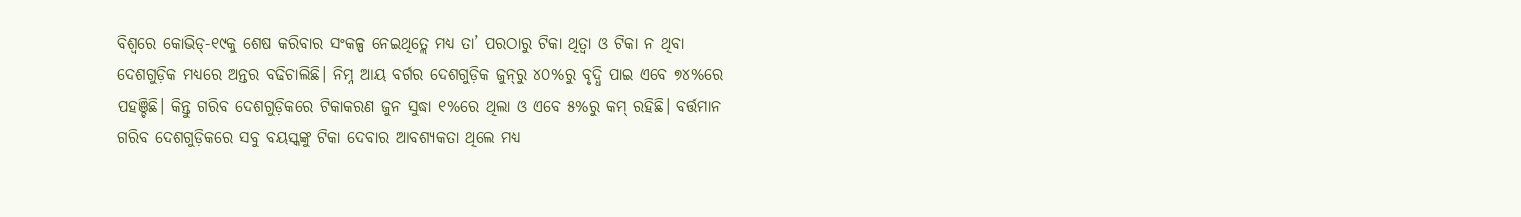ବିଶ୍ୱରେ କୋଭିଡ୍‌-୧୯କୁ ଶେଷ କରିବାର ସଂକଳ୍ପ ନେଇଥିତ୍ଲେ ମଧ୍ୟ ତା’ ପରଠାରୁ ଟିକା ଥିତ୍ବା ଓ ଟିକା ନ ଥିବା ଦେଶଗୁଡ଼ିକ ମଧ୍ୟରେ ଅନ୍ତର ବଢିଚାଲିଛି। ନିମ୍ନ ଆୟ ବର୍ଗର ଦେଶଗୁଡ଼ିକ ଜୁନ୍‌ରୁ ୪୦%ରୁ ବୃଦ୍ଧି ପାଇ ଏବେ ୭୪%ରେ ପହଞ୍ଚିଛି। କିନ୍ତୁ ଗରିବ ଦେଶଗୁଡ଼ିକରେ ଟିକାକରଣ ଜୁନ ସୁଦ୍ଧା ୧%ରେ ଥିଲା ଓ ଏବେ ୫%ରୁ କମ୍‌ ରହିଛି। ବର୍ତ୍ତମାନ ଗରିବ ଦେଶଗୁଡ଼ିକରେ ସବୁ ବୟସ୍କଙ୍କୁ ଟିକା ଦେବାର ଆବଶ୍ୟକତା ଥିଲେ ମଧ୍ୟ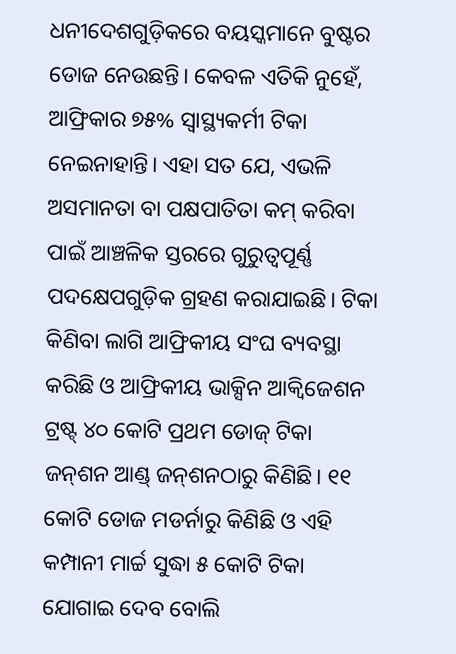ଧନୀଦେଶଗୁଡ଼ିକରେ ବୟସ୍କମାନେ ବୁଷ୍ଟର ଡୋଜ ନେଉଛନ୍ତି। କେବଳ ଏତିକି ନୁହେଁ, ଆଫ୍ରିକାର ୭୫% ସ୍ବାସ୍ଥ୍ୟକର୍ମୀ ଟିକା ନେଇନାହାନ୍ତି। ଏହା ସତ ଯେ, ଏଭଳି ଅସମାନତା ବା ପକ୍ଷପାତିତା କମ୍‌ କରିବା ପାଇଁ ଆଞ୍ଚଳିକ ସ୍ତରରେ ଗୁରୁତ୍ୱପୂର୍ଣ୍ଣ ପଦକ୍ଷେପଗୁଡ଼ିକ ଗ୍ରହଣ କରାଯାଇଛି। ଟିକା କିଣିବା ଲାଗି ଆଫ୍ରିକୀୟ ସଂଘ ବ୍ୟବସ୍ଥା କରିଛି ଓ ଆଫ୍ରିକୀୟ ଭାକ୍ସିନ ଆକ୍ୱିଜେଶନ ଟ୍ରଷ୍ଟ୍‌ ୪୦ କୋଟି ପ୍ରଥମ ଡୋଜ୍‌ ଟିକା ଜନ୍‌ଶନ ଆଣ୍ଡ୍‌ ଜନ୍‌ଶନଠାରୁ କିଣିଛି। ୧୧ କୋଟି ଡୋଜ ମଡର୍ନାରୁ କିଣିଛି ଓ ଏହି କମ୍ପାନୀ ମାର୍ଚ୍ଚ ସୁଦ୍ଧା ୫ କୋଟି ଟିକା ଯୋଗାଇ ଦେବ ବୋଲି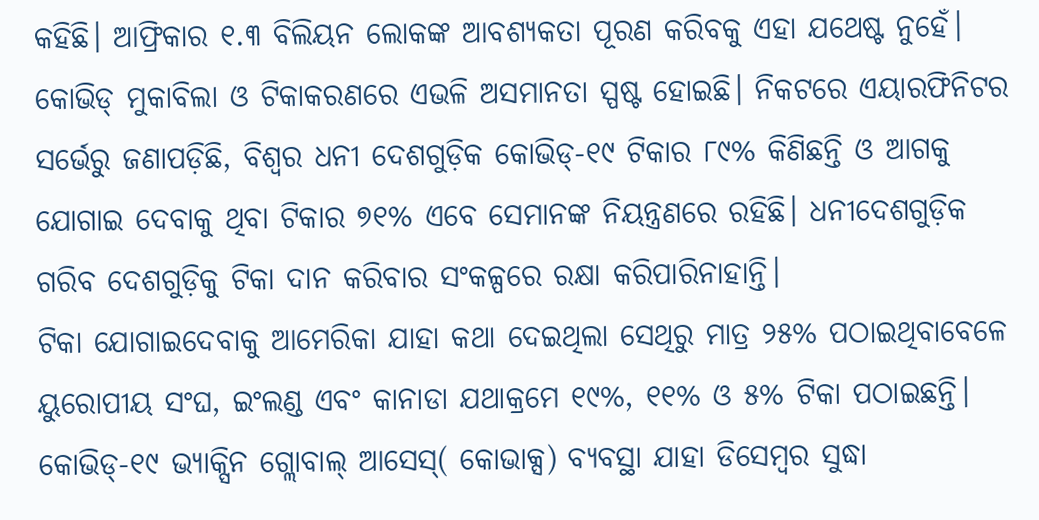କହିଛି। ଆଫ୍ରିକାର ୧.୩ ବିଲିୟନ ଲୋକଙ୍କ ଆବଶ୍ୟକତା ପୂରଣ କରିବକୁ ଏହା ଯଥେଷ୍ଟ ନୁହେଁ।
କୋଭିଡ୍‌ ମୁକାବିଲା ଓ ଟିକାକରଣରେ ଏଭଳି ଅସମାନତା ସ୍ପଷ୍ଟ ହୋଇଛି। ନିକଟରେ ଏୟାରଫିନିଟର ସର୍ଭେରୁ ଜଣାପଡ଼ିଛି, ବିଶ୍ୱର ଧନୀ ଦେଶଗୁଡ଼ିକ କୋଭିଡ୍‌-୧୯ ଟିକାର ୮୯% କିଣିଛନ୍ତି ଓ ଆଗକୁ ଯୋଗାଇ ଦେବାକୁ ଥିବା ଟିକାର ୭୧% ଏବେ ସେମାନଙ୍କ ନିୟନ୍ତ୍ରଣରେ ରହିଛି। ଧନୀଦେଶଗୁଡ଼ିକ ଗରିବ ଦେଶଗୁଡ଼ିକୁ ଟିକା ଦାନ କରିବାର ସଂକଳ୍ପରେ ରକ୍ଷା କରିପାରିନାହାନ୍ତି।
ଟିକା ଯୋଗାଇଦେବାକୁ ଆମେରିକା ଯାହା କଥା ଦେଇଥିଲା ସେଥିରୁ ମାତ୍ର ୨୫% ପଠାଇଥିବାବେଳେ ୟୁରୋପୀୟ ସଂଘ, ଇଂଲଣ୍ଡ ଏବଂ କାନାଡା ଯଥାକ୍ରମେ ୧୯%, ୧୧% ଓ ୫% ଟିକା ପଠାଇଛନ୍ତି। କୋଭିଡ୍‌-୧୯ ଭ୍ୟାକ୍ସିନ ଗ୍ଲୋବାଲ୍‌ ଆସେସ୍‌( କୋଭାକ୍ସ) ବ୍ୟବସ୍ଥା ଯାହା ଡିସେମ୍ବର ସୁଦ୍ଧା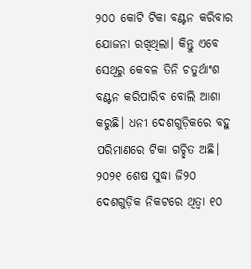୨୦୦ କୋଟି ଟିକା ବଣ୍ଟନ କରିବାର ଯୋଜନା ରଖିଥିଲା। କିନ୍ତୁ ଏବେ ସେଥିରୁ କେବଳ ତିନି ଚତୁର୍ଥାଂଶ ବଣ୍ଟନ କରିପାରିବ ବୋଲି ଆଶା କରୁଛି। ଧନୀ ଦେଶଗୁଡ଼ିକରେ ବହୁ ପରିମାଣରେ ଟିକା ଗଚ୍ଛିତ ଅଛି। ୨୦୨୧ ଶେଷ ସୁଦ୍ଧା ଜି୨୦ ଦେଶଗୁଡ଼ିକ ନିକଟରେ ଥିତ୍ବା ୧୦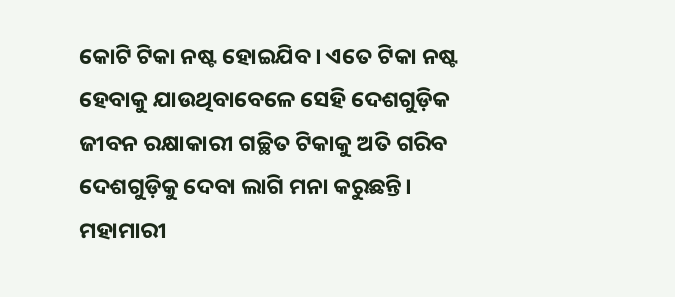କୋଟି ଟିକା ନଷ୍ଟ ହୋଇଯିବ। ଏତେ ଟିକା ନଷ୍ଟ ହେବାକୁ ଯାଉଥିବାବେଳେ ସେହି ଦେଶଗୁଡ଼ିକ ଜୀବନ ରକ୍ଷାକାରୀ ଗଚ୍ଛିତ ଟିକାକୁ ଅତି ଗରିବ ଦେଶଗୁଡ଼ିକୁ ଦେବା ଲାଗି ମନା କରୁଛନ୍ତି। ମହାମାରୀ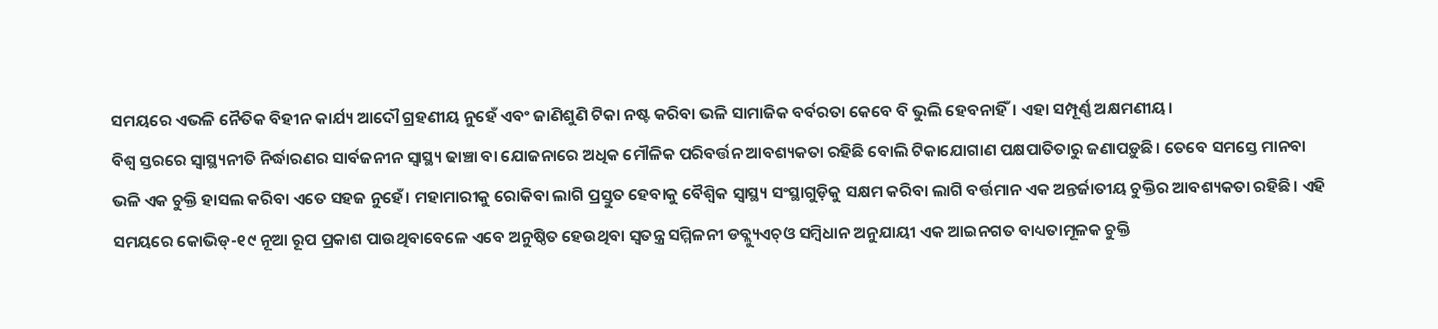ସମୟରେ ଏଭଳି ନୈତିକ ବିହୀନ କାର୍ଯ୍ୟ ଆଦୌ ଗ୍ରହଣୀୟ ନୁହେଁ ଏବଂ ଜାଣିଶୁଣି ଟିକା ନଷ୍ଟ କରିବା ଭଳି ସାମାଜିକ ବର୍ବରତା କେବେ ବି ଭୁଲି ହେବନାହିଁ। ଏହା ସମ୍ପୂର୍ଣ୍ଣ ଅକ୍ଷମଣୀୟ।
ବିଶ୍ୱ ସ୍ତରରେ ସ୍ବାସ୍ଥ୍ୟନୀତି ନିର୍ଦ୍ଧାରଣର ସାର୍ବଜନୀନ ସ୍ବାସ୍ଥ୍ୟ ଢାଞ୍ଚା ବା ଯୋଜନାରେ ଅଧିକ ମୌଳିକ ପରିବର୍ତ୍ତନ ଆବଶ୍ୟକତା ରହିଛି ବୋଲି ଟିକାଯୋଗାଣ ପକ୍ଷପାତିତାରୁ ଜଣାପଡ଼ୁଛି। ତେବେ ସମସ୍ତେ ମାନବା ଭଳି ଏକ ଚୁକ୍ତି ହାସଲ କରିବା ଏତେ ସହଜ ନୁହେଁ। ମହାମାରୀକୁ ରୋକିବା ଲାଗି ପ୍ରସ୍ତୁତ ହେବାକୁ ବୈଶ୍ୱିକ ସ୍ବାସ୍ଥ୍ୟ ସଂସ୍ଥାଗୁଡ଼ିକୁ ସକ୍ଷମ କରିବା ଲାଗି ବର୍ତ୍ତମାନ ଏକ ଅନ୍ତର୍ଜାତୀୟ ଚୁକ୍ତିର ଆବଶ୍ୟକତା ରହିଛି। ଏହି ସମୟରେ କୋଭିଡ୍‌-୧୯ ନୂଆ ରୂପ ପ୍ରକାଶ ପାଉଥିବାବେଳେ ଏବେ ଅନୁଷ୍ଠିତ ହେଉଥିବା ସ୍ବତନ୍ତ୍ର ସମ୍ମିଳନୀ ଡବ୍ଲ୍ୟୁଏଚ୍‌ଓ ସମ୍ବିଧାନ ଅନୁଯାୟୀ ଏକ ଆଇନଗତ ବାଧ୍ୟତାମୂଳକ ଚୁକ୍ତି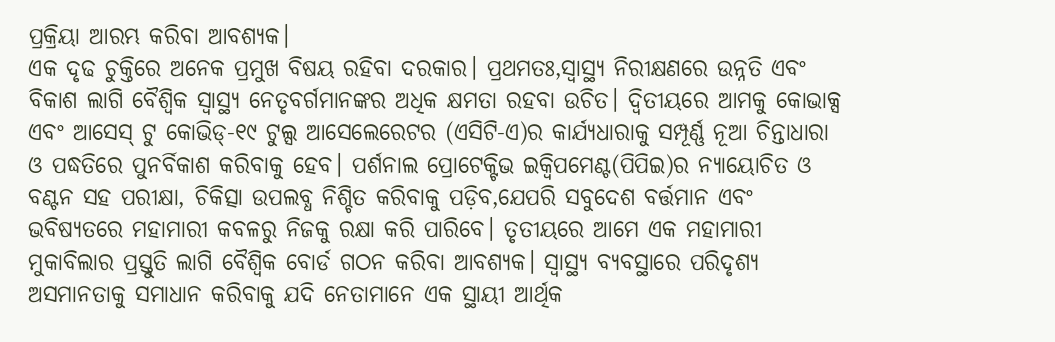ପ୍ରକ୍ରିୟା ଆରମ୍ଭ କରିବା ଆବଶ୍ୟକ।
ଏକ ଦୃଢ ଚୁକ୍ତିରେ ଅନେକ ପ୍ରମୁଖ ବିଷୟ ରହିବା ଦରକାର। ପ୍ରଥମତଃ,ସ୍ବାସ୍ଥ୍ୟ ନିରୀକ୍ଷଣରେ ଉନ୍ନତି ଏବଂ ବିକାଶ ଲାଗି ବୈଶ୍ୱିକ ସ୍ବାସ୍ଥ୍ୟ ନେତୃବର୍ଗମାନଙ୍କର ଅଧିକ କ୍ଷମତା ରହବା ଉଚିତ। ଦ୍ୱିତୀୟରେ ଆମକୁ କୋଭାକ୍ସ ଏବଂ ଆସେସ୍‌ ଟୁ କୋଭିଡ୍‌-୧୯ ଟୁଲ୍ସ ଆସେଲେରେଟର (ଏସିଟି-ଏ)ର କାର୍ଯ୍ୟଧାରାକୁ ସମ୍ପୂର୍ଣ୍ଣ ନୂଆ ଚିନ୍ତାଧାରା ଓ ପଦ୍ଧତିରେ ପୁନର୍ବିକାଶ କରିବାକୁ ହେବ। ପର୍ଶନାଲ ପ୍ରୋଟେକ୍ଟିଭ ଇକ୍ୱିପମେଣ୍ଟ(ପିପିଇ)ର ନ୍ୟାୟୋଚିତ ଓ ବଣ୍ଟନ ସହ ପରୀକ୍ଷା, ଚିକିତ୍ସା ଉପଲବ୍ଧ ନିଶ୍ଚିତ କରିବାକୁ ପଡ଼ିବ,ଯେପରି ସବୁଦେଶ ବର୍ତ୍ତମାନ ଏବଂ ଭବିଷ୍ୟତରେ ମହାମାରୀ କବଳରୁ ନିଜକୁ ରକ୍ଷା କରି ପାରିବେ। ତୃତୀୟରେ ଆମେ ଏକ ମହାମାରୀ ମୁକାବିଲାର ପ୍ରସ୍ତୁତି ଲାଗି ବୈଶ୍ୱିକ ବୋର୍ଡ ଗଠନ କରିବା ଆବଶ୍ୟକ। ସ୍ବାସ୍ଥ୍ୟ ବ୍ୟବସ୍ଥାରେ ପରିଦୃଶ୍ୟ ଅସମାନତାକୁ ସମାଧାନ କରିବାକୁ ଯଦି ନେତାମାନେ ଏକ ସ୍ଥାୟୀ ଆର୍ଥିକ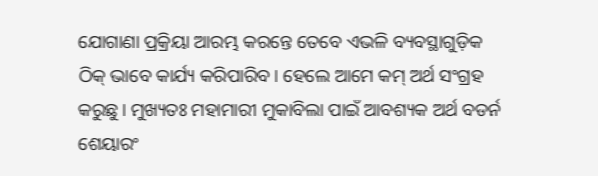ଯୋଗାଣା ପ୍ରକ୍ରିୟା ଆରମ୍ଭ କରନ୍ତେ ତେବେ ଏଭଳି ବ୍ୟବସ୍ଥାଗୁଡ଼ିକ ଠିକ୍‌ ଭାବେ କାର୍ଯ୍ୟ କରିପାରିବ। ହେଲେ ଆମେ କମ୍‌ ଅର୍ଥ ସଂଗ୍ରହ କରୁଛୁ। ମୁଖ୍ୟତଃ ମହାମାରୀ ମୁକାବିଲା ପାଇଁ ଆବଶ୍ୟକ ଅର୍ଥ ବଡର୍ନ ଶେୟାରଂ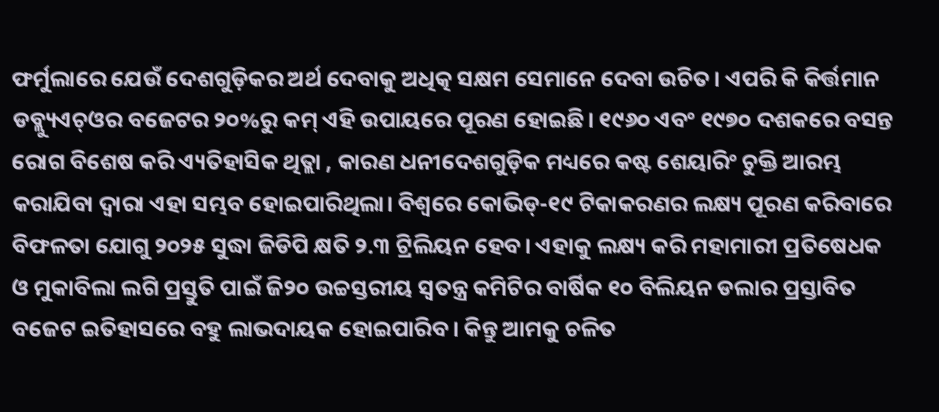ଫର୍ମୁଲାରେ ଯେଉଁ ଦେଶଗୁଡ଼ିକର ଅର୍ଥ ଦେବାକୁ ଅଧିତ୍କ ସକ୍ଷମ ସେମାନେ ଦେବା ଉଚିତ। ଏପରି କି କିର୍ତ୍ତମାନ ଡବ୍ଲ୍ୟୁଏଚ୍‌ଓର ବଜେଟର ୨୦%ରୁ କମ୍‌ ଏହି ଉପାୟରେ ପୂରଣ ହୋଇଛି। ୧୯୬୦ ଏବଂ ୧୯୭୦ ଦଶକରେ ବସନ୍ତ ରୋଗ ବିଶେଷ କରି ଏ୍ୟତିହାସିକ ଥିତ୍ଲା , କାରଣ ଧନୀଦେଶଗୁଡ଼ିକ ମଧ୍ୟରେ କଷ୍ଟ ଶେୟାରିଂ ଚୁକ୍ତି ଆରମ୍ଭ କରାଯିବା ଦ୍ୱାରା ଏହା ସମ୍ଭବ ହୋଇପାରିଥିଲା। ବିଶ୍ୱରେ କୋଭିଡ୍‌-୧୯ ଟିକାକରଣର ଲକ୍ଷ୍ୟ ପୂରଣ କରିବାରେ ବିଫଳତା ଯୋଗୁ ୨୦୨୫ ସୁଦ୍ଧା ଜିଡିପି କ୍ଷତି ୨.୩ ଟ୍ରିଲିୟନ ହେବ। ଏହାକୁ ଲକ୍ଷ୍ୟ କରି ମହାମାରୀ ପ୍ରତିଷେଧକ ଓ ମୁକାବିଲା ଲଗି ପ୍ରସ୍ତୁତି ପାଇଁ ଜି୨୦ ଉଚ୍ଚସ୍ତରୀୟ ସ୍ବତନ୍ତ୍ର କମିଟିର ବାର୍ଷିକ ୧୦ ବିଲିୟନ ଡଲାର ପ୍ରସ୍ତାବିତ ବଜେଟ ଇତିହାସରେ ବହୁ ଲାଭଦାୟକ ହୋଇପାରିବ। କିନ୍ତୁ ଆମକୁ ଚଳିତ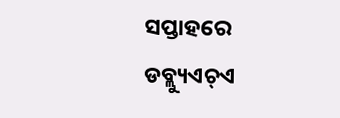ସପ୍ତାହରେ ଡବ୍ଲ୍ୟୁଏଚ୍‌ଏ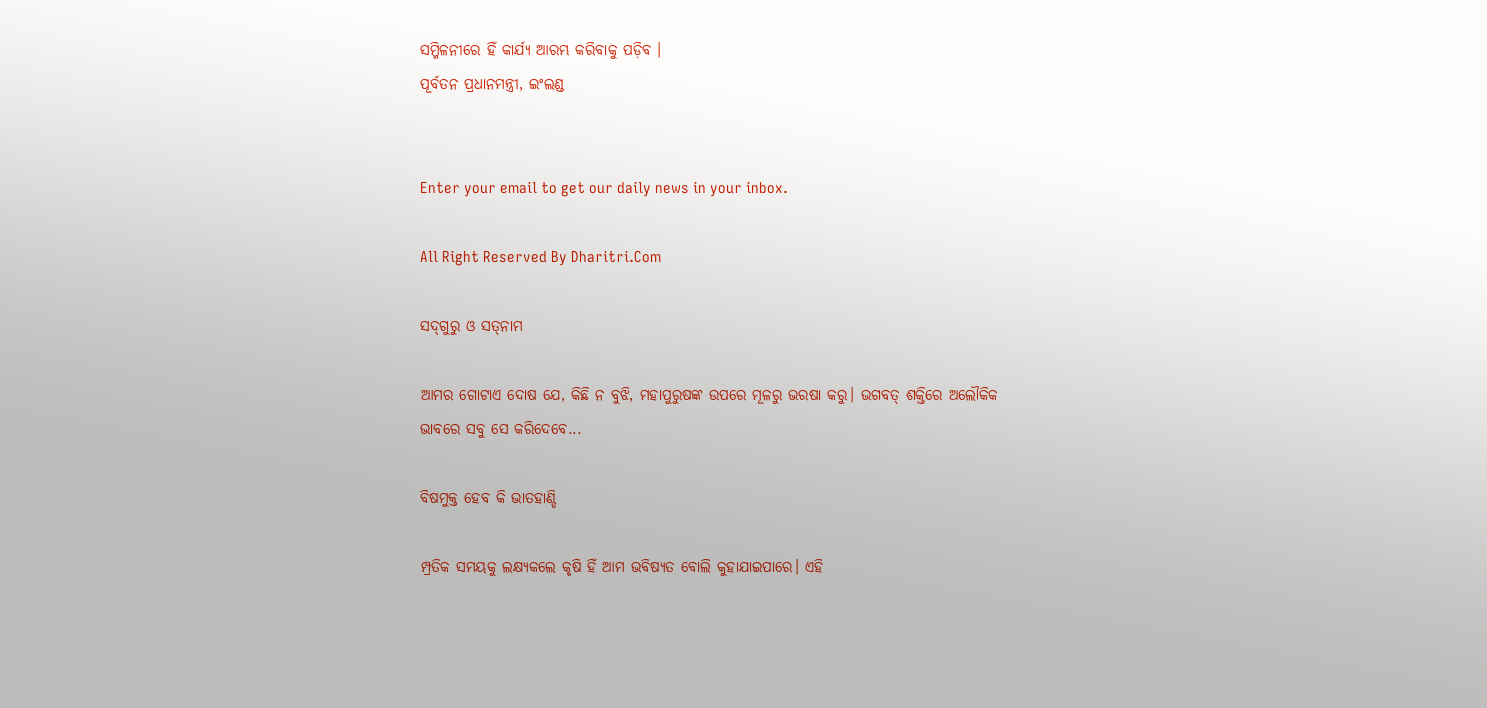ସମ୍ମିଳନୀରେ ହିଁ କାର୍ଯ୍ୟ ଆରମ୍ଭ କରିବାକୁ ପଡ଼ିବ ।
ପୂର୍ବତନ ପ୍ରଧାନମନ୍ତ୍ରୀ, ଇଂଲଣ୍ଡ


Enter your email to get our daily news in your inbox.

All Right Reserved By Dharitri.Com

ସଦ୍‌ଗୁରୁ ଓ ସତ୍‌ନାମ

ଆମର ଗୋଟାଏ ଦୋଷ ଯେ, କିଛି ନ ବୁଝି, ମହାପୁରୁଷଙ୍କ ଉପରେ ମୂଳରୁ ଭରଷା କରୁ। ଭଗବତ୍‌ ଶକ୍ତିରେ ଅଲୌକିକ ଭାବରେ ସବୁ ସେ କରିଦେବେ...

ବିଷମୁକ୍ତ ହେବ କି ଭାତହାଣ୍ଡି

ମ୍ପ୍ରତିକ ସମୟକୁ ଲକ୍ଷ୍ୟକଲେ କୃଷି ହିଁ ଆମ ଭବିଷ୍ୟତ ବୋଲି କୁହାଯାଇପାରେ। ଏହି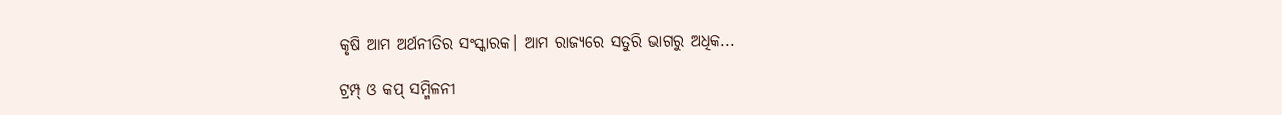କୃଷି ଆମ ଅର୍ଥନୀତିର ସଂସ୍କାରକ। ଆମ ରାଜ୍ୟରେ ସତୁରି ଭାଗରୁ ଅଧିକ...

ଟ୍ରମ୍ପ୍‌ ଓ କପ୍‌ ସମ୍ମିଳନୀ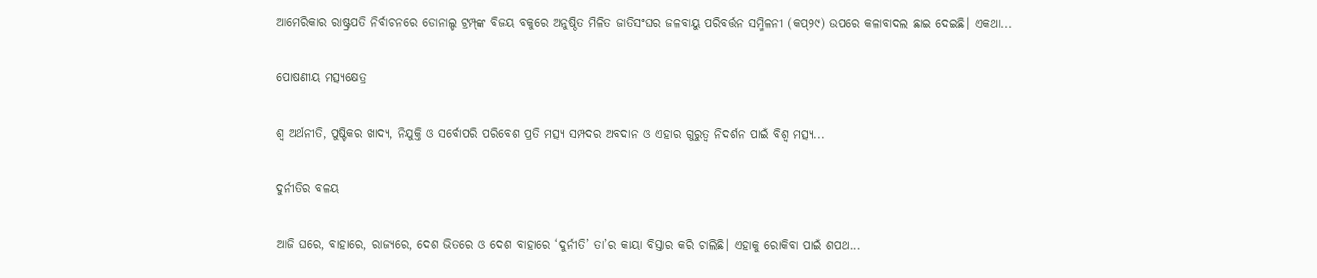ଆମେରିକାର ରାଷ୍ଟ୍ରପତି ନିର୍ବାଚନରେ ଡୋନାଲ୍ଡ ଟ୍ରମ୍ପ୍‌ଙ୍କ ବିଜୟ ବକୁରେ ଅନୁଷ୍ଠିତ ମିଳିତ ଜାତିସଂଘର ଜଳବାୟୁ ପରିବର୍ତ୍ତନ ସମ୍ମିଳନୀ (କପ୍‌୨୯) ଉପରେ କଳାବାଦଲ ଛାଇ ଦେଇଛି। ଏକଥା...

ପୋଷଣୀୟ ମତ୍ସ୍ୟକ୍ଷେତ୍ର

ଶ୍ୱ ଅର୍ଥନୀତି, ପୁଷ୍ଟିକର ଖାଦ୍ୟ, ନିଯୁକ୍ତି ଓ ସର୍ବୋପରି ପରିବେଶ ପ୍ରତି ମତ୍ସ୍ୟ ସମ୍ପଦର ଅବଦାନ ଓ ଏହାର ଗୁରୁତ୍ୱ ନିଦର୍ଶନ ପାଇଁ ବିଶ୍ୱ ମତ୍ସ୍ୟ...

ଦୁର୍ନୀତିର ବଳୟ

ଆଜି ଘରେ, ବାହାରେ, ରାଜ୍ୟରେ, ଦେଶ ଭିତରେ ଓ ଦେଶ ବାହାରେ ‘ଦୁର୍ନୀତି’ ତା’ର କାୟା ବିସ୍ତାର କରି ଚାଲିଛି। ଏହାକୁ ରୋକିବା ପାଇଁ ଶପଥ...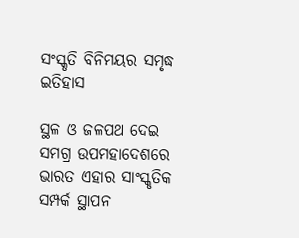ସଂସ୍କୃତି ବିନିମୟର ସମୃଦ୍ଧ ଇତିହାସ

ସ୍ଥଳ ଓ ଜଳପଥ ଦେଇ ସମଗ୍ର ଉପମହାଦେଶରେ ଭାରତ ଏହାର ସାଂସ୍କୃତିକ ସମ୍ପର୍କ ସ୍ଥାପନ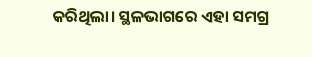କରିଥିଲା। ସ୍ଥଳଭାଗରେ ଏହା ସମଗ୍ର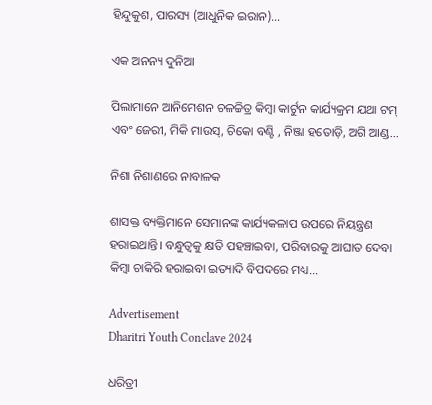ହିନ୍ଦୁକୁଶ, ପାରସ୍ୟ (ଆଧୁନିକ ଇରାନ)...

ଏକ ଅନନ୍ୟ ଦୁନିଆ

ପିଲାମାନେ ଆନିମେଶନ ଚଳଚ୍ଚିତ୍ର କିମ୍ବା କାର୍ଟୁନ କାର୍ଯ୍ୟକ୍ରମ ଯଥା ଟମ୍‌ ଏବଂ ଜେରୀ, ମିକି ମାଉସ୍‌, ଚିକୋ ବଣ୍ଟି , ନିଞ୍ଜା ହତୋଡ଼ି, ଅଗି ଆଣ୍ଡ...

ନିଶା ନିଶାଣରେ ନାବାଳକ

ଶାସକ୍ତ ବ୍ୟକ୍ତିମାନେ ସେମାନଙ୍କ କାର୍ଯ୍ୟକଳାପ ଉପରେ ନିୟନ୍ତ୍ରଣ ହରାଇଥାନ୍ତି। ବନ୍ଧୁତ୍ୱକୁ କ୍ଷତି ପହଞ୍ଚାଇବା, ପରିବାରକୁ ଆଘାତ ଦେବା କିମ୍ବା ଚାକିରି ହରାଇବା ଇତ୍ୟାଦି ବିପଦରେ ମଧ୍ୟ...

Advertisement
Dharitri Youth Conclave 2024

ଧରିତ୍ରୀ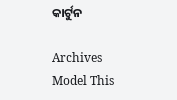କାର୍ଟୁନ

Archives
Model This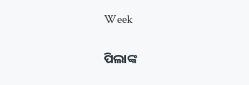Week

ପିଲାଙ୍କ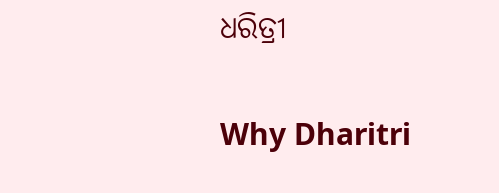ଧରିତ୍ରୀ

Why Dharitri